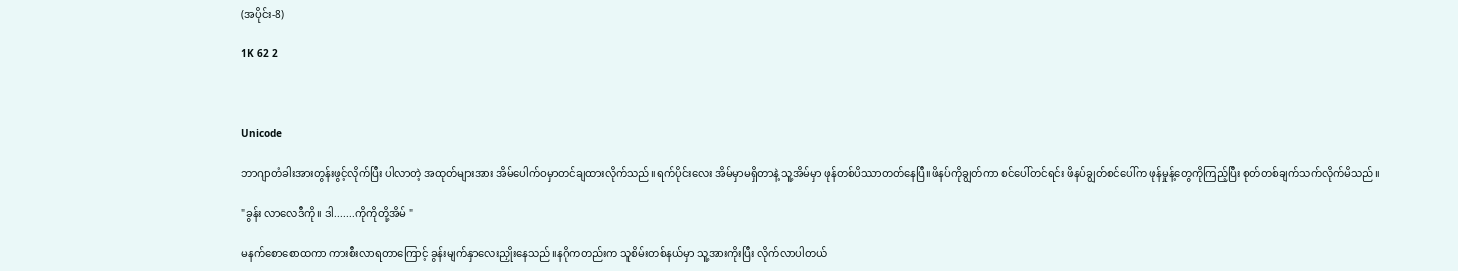(အပိုင်း-8)

1K 62 2



Unicode

ဘာဂျာတံခါးအားတွန်းဖွင့်လိုက်ပြီး ပါလာတဲ့ အထုတ်များအား အိမ်ပေါက်ဝမှာတင်ချထားလိုက်သည်။ရက်ပိုင်းလေး အိမ်မှာမရှိတာနဲ့ သူ့အိမ်မှာ ဖုန်တစ်ပိဿာတတ်နေပြီ။ဖိနပ်ကိုချွတ်ကာ စင်ပေါ်တင်ရင်း ဖိနပ်ချွတ်စင်ပေါ်က ဖုန်မှုန့်တွေကိုကြည့်ပြီး စုတ်တစ်ချက်သက်လိုက်မိသည်။

"ခွန်း လာလေဒီကို။ ဒါ.......ကိုကိုတို့အိမ် "

မနက်စောစောထကာ ကားစီးလာရတာကြောင့် ခွန်းမျက်နှာလေးညှိုးနေသည်။နဂိုကတည်းက သူစိမ်းတစ်နယ်မှာ သူ့အားကိုးပြီး လိုက်လာပါတယ်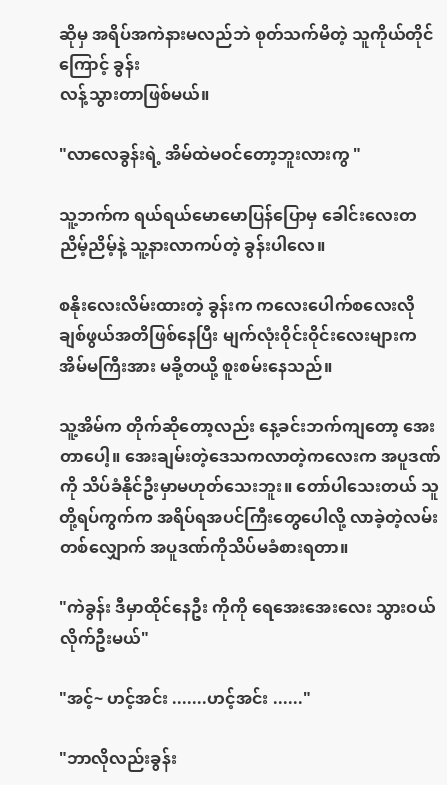ဆိုမှ အရိပ်အကဲနားမလည်ဘဲ စုတ်သက်မိတဲ့ သူကိုယ်တိုင်ကြောင့် ခွန်း
လန့်သွားတာဖြစ်မယ်။

"လာလေခွန်းရဲ့ အိမ်ထဲမဝင်တော့ဘူးလားကွ "

သူ့ဘက်က ရယ်ရယ်မောမောပြန်ပြောမှ ခေါင်းလေးတညိမ့်ညိမ့်နဲ့ သူ့နားလာကပ်တဲ့ ခွန်းပါလေ။

စနိုးလေးလိမ်းထားတဲ့ ခွန်းက ကလေးပေါက်စလေးလို ချစ်ဖွယ်အတိဖြစ်နေပြီး မျက်လုံးဝိုင်းဝိုင်းလေးများက အိမ်မကြီးအား မခို့တယို့ စူးစမ်းနေသည်။

သူ့အိမ်က တိုက်ဆိုတော့လည်း နေ့ခင်းဘက်ကျတော့ အေးတာပေါ့။ အေးချမ်းတဲ့ဒေသကလာတဲ့ကလေးက အပူဒဏ်ကို သိပ်ခံနိုင်ဦးမှာမဟုတ်သေးဘူး။ တော်ပါသေးတယ် သူတို့ရပ်ကွက်က အရိပ်ရအပင်ကြီးတွေပေါလို့ လာခဲ့တဲ့လမ်းတစ်လျှောက် အပူဒဏ်ကိုသိပ်မခံစားရတာ။

"ကဲခွန်း ဒီမှာထိုင်နေဦး ကိုကို ရေအေးအေးလေး သွားဝယ်လိုက်ဦးမယ်"

"အင့်~ ဟင့်အင်း .......ဟင့်အင်း ......"

"ဘာလိုလည်းခွန်း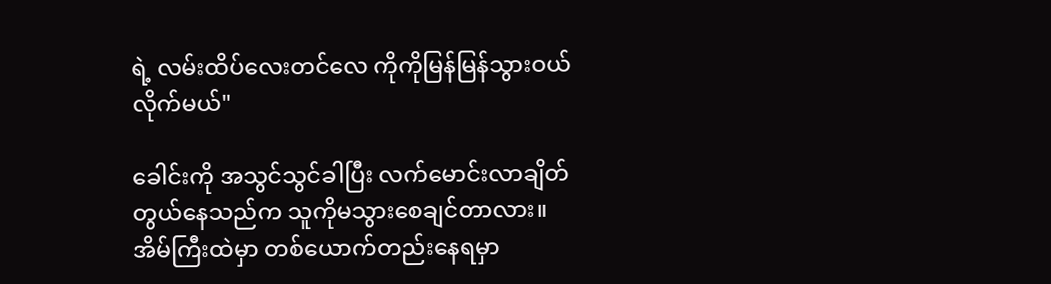ရဲ့ လမ်းထိပ်လေးတင်လေ ကိုကိုမြန်မြန်သွားဝယ်လိုက်မယ်"

ခေါင်းကို အသွင်သွင်ခါပြီး လက်မောင်းလာချိတ်တွယ်နေသည်က သူကိုမသွားစေချင်တာလား။အိမ်ကြီးထဲမှာ တစ်ယောက်တည်းနေရမှာ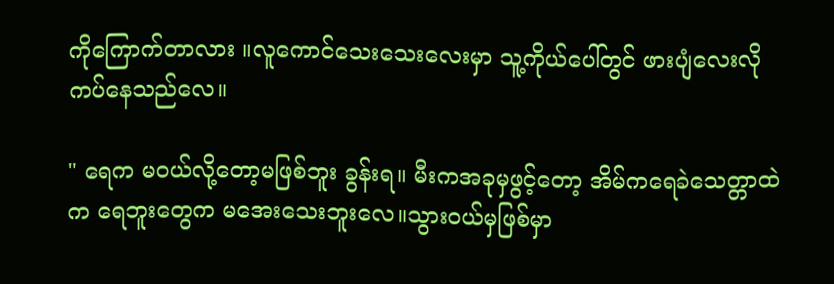ကိုကြောက်တာလား ။လူကောင်သေးသေးလေးမှာ သူ့ကိုယ်ပေါ်တွင် ဖားပျံလေးလိုကပ်နေသည်လေ။

" ရေက မဝယ်လို့တော့မဖြစ်ဘူး ခွန်းရ။ မီးကအခုမှဖွင့်တော့ အိမ်ကရေခဲသေတ္တာထဲက ရေဘူးတွေက မအေးသေးဘူးလေ။သွားဝယ်မှဖြစ်မှာ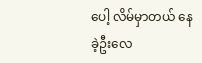ပေါ့ လိမ်မှာတယ် နေခဲ့ဦးလေ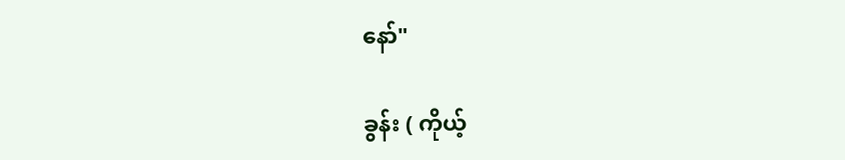နော်"

ခွန်း ( ကိုယ့်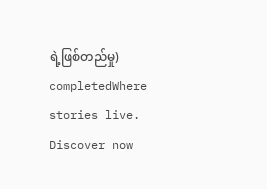ရဲ့ဖြစ်တည်မှု) completedWhere stories live. Discover now